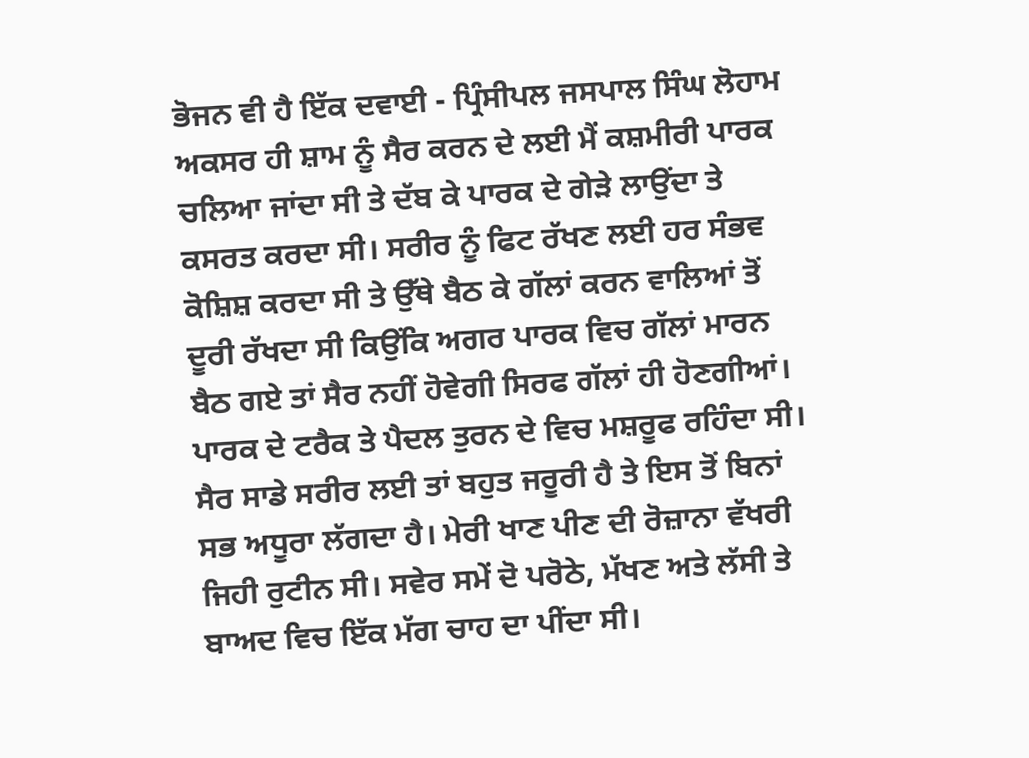ਭੋਜਨ ਵੀ ਹੈ ਇੱਕ ਦਵਾਈ - ਪ੍ਰਿੰਸੀਪਲ ਜਸਪਾਲ ਸਿੰਘ ਲੋਹਾਮ
ਅਕਸਰ ਹੀ ਸ਼ਾਮ ਨੂੰ ਸੈਰ ਕਰਨ ਦੇ ਲਈ ਮੈਂ ਕਸ਼ਮੀਰੀ ਪਾਰਕ ਚਲਿਆ ਜਾਂਦਾ ਸੀ ਤੇ ਦੱਬ ਕੇ ਪਾਰਕ ਦੇ ਗੇੜੇ ਲਾਉਂਦਾ ਤੇ ਕਸਰਤ ਕਰਦਾ ਸੀ। ਸਰੀਰ ਨੂੰ ਫਿਟ ਰੱਖਣ ਲਈ ਹਰ ਸੰਭਵ ਕੋਸ਼ਿਸ਼ ਕਰਦਾ ਸੀ ਤੇ ਉੱਥੇ ਬੈਠ ਕੇ ਗੱਲਾਂ ਕਰਨ ਵਾਲਿਆਂ ਤੋਂ ਦੂਰੀ ਰੱਖਦਾ ਸੀ ਕਿਉਂਕਿ ਅਗਰ ਪਾਰਕ ਵਿਚ ਗੱਲਾਂ ਮਾਰਨ ਬੈਠ ਗਏ ਤਾਂ ਸੈਰ ਨਹੀਂ ਹੋਵੇਗੀ ਸਿਰਫ ਗੱਲਾਂ ਹੀ ਹੋਣਗੀਆਂ। ਪਾਰਕ ਦੇ ਟਰੈਕ ਤੇ ਪੈਦਲ ਤੁਰਨ ਦੇ ਵਿਚ ਮਸ਼ਰੂਫ ਰਹਿੰਦਾ ਸੀ। ਸੈਰ ਸਾਡੇ ਸਰੀਰ ਲਈ ਤਾਂ ਬਹੁਤ ਜਰੂਰੀ ਹੈ ਤੇ ਇਸ ਤੋਂ ਬਿਨਾਂ ਸਭ ਅਧੂਰਾ ਲੱਗਦਾ ਹੈ। ਮੇਰੀ ਖਾਣ ਪੀਣ ਦੀ ਰੋਜ਼ਾਨਾ ਵੱਖਰੀ ਜਿਹੀ ਰੁਟੀਨ ਸੀ। ਸਵੇਰ ਸਮੇਂ ਦੋ ਪਰੋਠੇ, ਮੱਖਣ ਅਤੇ ਲੱਸੀ ਤੇ ਬਾਅਦ ਵਿਚ ਇੱਕ ਮੱਗ ਚਾਹ ਦਾ ਪੀਂਦਾ ਸੀ।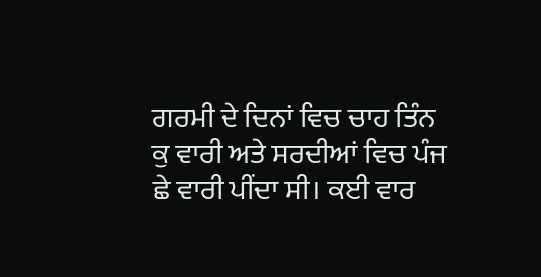ਗਰਮੀ ਦੇ ਦਿਨਾਂ ਵਿਚ ਚਾਹ ਤਿੰਨ ਕੁ ਵਾਰੀ ਅਤੇ ਸਰਦੀਆਂ ਵਿਚ ਪੰਜ ਛੇ ਵਾਰੀ ਪੀਂਦਾ ਸੀ। ਕਈ ਵਾਰ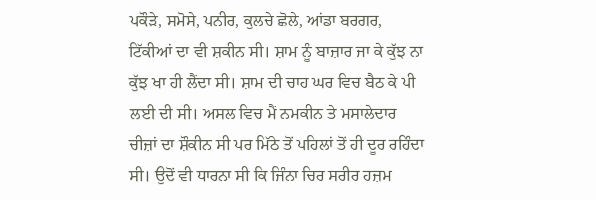ਪਕੌੜੇ, ਸਮੋਸੇ, ਪਨੀਰ, ਕੁਲਚੇ ਛੋਲੇ, ਆਂਡਾ ਬਰਗਰ, ਟਿੱਕੀਆਂ ਦਾ ਵੀ ਸ਼ਕੀਨ ਸੀ। ਸ਼ਾਮ ਨੂੰ ਬਾਜ਼ਾਰ ਜਾ ਕੇ ਕੁੱਝ ਨਾ ਕੁੱਝ ਖਾ ਹੀ ਲੈਂਦਾ ਸੀ। ਸ਼ਾਮ ਦੀ ਚਾਹ ਘਰ ਵਿਚ ਬੈਠ ਕੇ ਪੀ ਲਈ ਦੀ ਸੀ। ਅਸਲ ਵਿਚ ਮੈਂ ਨਮਕੀਨ ਤੇ ਮਸਾਲੇਦਾਰ ਚੀਜ਼ਾਂ ਦਾ ਸ਼ੌਕੀਨ ਸੀ ਪਰ ਮਿੱਠੇ ਤੋਂ ਪਹਿਲਾਂ ਤੋਂ ਹੀ ਦੂਰ ਰਹਿੰਦਾ ਸੀ। ਉਦੋਂ ਵੀ ਧਾਰਨਾ ਸੀ ਕਿ ਜਿੰਨਾ ਚਿਰ ਸਰੀਰ ਹਜ਼ਮ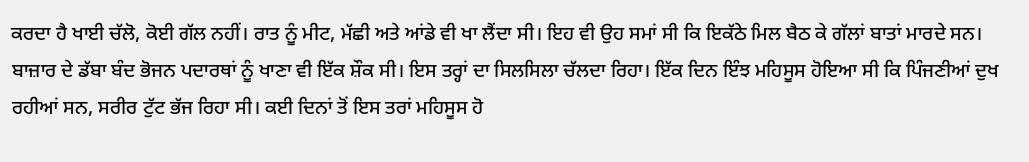ਕਰਦਾ ਹੈ ਖਾਈ ਚੱਲੋ, ਕੋਈ ਗੱਲ ਨਹੀਂ। ਰਾਤ ਨੂੰ ਮੀਟ, ਮੱਛੀ ਅਤੇ ਆਂਡੇ ਵੀ ਖਾ ਲੈਂਦਾ ਸੀ। ਇਹ ਵੀ ਉਹ ਸਮਾਂ ਸੀ ਕਿ ਇਕੱਠੇ ਮਿਲ ਬੈਠ ਕੇ ਗੱਲਾਂ ਬਾਤਾਂ ਮਾਰਦੇ ਸਨ। ਬਾਜ਼ਾਰ ਦੇ ਡੱਬਾ ਬੰਦ ਭੋਜਨ ਪਦਾਰਥਾਂ ਨੂੰ ਖਾਣਾ ਵੀ ਇੱਕ ਸ਼ੌਕ ਸੀ। ਇਸ ਤਰ੍ਹਾਂ ਦਾ ਸਿਲਸਿਲਾ ਚੱਲਦਾ ਰਿਹਾ। ਇੱਕ ਦਿਨ ਇੰਝ ਮਹਿਸੂਸ ਹੋਇਆ ਸੀ ਕਿ ਪਿੰਜਣੀਆਂ ਦੁਖ ਰਹੀਆਂ ਸਨ, ਸਰੀਰ ਟੁੱਟ ਭੱਜ ਰਿਹਾ ਸੀ। ਕਈ ਦਿਨਾਂ ਤੋਂ ਇਸ ਤਰਾਂ ਮਹਿਸੂਸ ਹੋ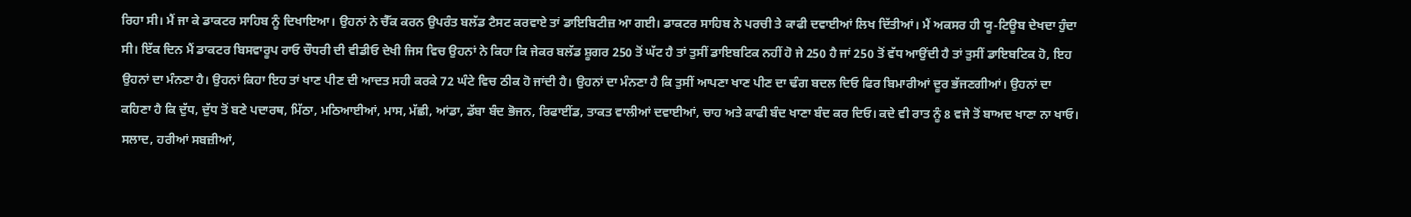ਰਿਹਾ ਸੀ। ਮੈਂ ਜਾ ਕੇ ਡਾਕਟਰ ਸਾਹਿਬ ਨੂੰ ਦਿਖਾਇਆ। ਉਹਨਾਂ ਨੇ ਚੈੱਕ ਕਰਨ ਉਪਰੰਤ ਬਲੱਡ ਟੈਸਟ ਕਰਵਾਏ ਤਾਂ ਡਾਇਬਿਟੀਜ਼ ਆ ਗਈ। ਡਾਕਟਰ ਸਾਹਿਬ ਨੇ ਪਰਚੀ ਤੇ ਕਾਫੀ ਦਵਾਈਆਂ ਲਿਖ ਦਿੱਤੀਆਂ। ਮੈਂ ਅਕਸਰ ਹੀ ਯੂ-ਟਿਊਬ ਦੇਖਦਾ ਹੁੰਦਾ ਸੀ। ਇੱਕ ਦਿਨ ਮੈਂ ਡਾਕਟਰ ਬਿਸਵਾਰੂਪ ਰਾਓ ਚੌਧਰੀ ਦੀ ਵੀਡੀਓ ਦੇਖੀ ਜਿਸ ਵਿਚ ਉਹਨਾਂ ਨੇ ਕਿਹਾ ਕਿ ਜੇਕਰ ਬਲੱਡ ਸ਼ੂਗਰ 250 ਤੋਂ ਘੱਟ ਹੈ ਤਾਂ ਤੁਸੀਂ ਡਾਇਬਟਿਕ ਨਹੀਂ ਹੋ ਜੇ 250 ਹੈ ਜਾਂ 250 ਤੋਂ ਵੱਧ ਆਉਂਦੀ ਹੈ ਤਾਂ ਤੁਸੀਂ ਡਾਇਬਟਿਕ ਹੋ, ਇਹ ਉਹਨਾਂ ਦਾ ਮੰਨਣਾ ਹੈ। ਉਹਨਾਂ ਕਿਹਾ ਇਹ ਤਾਂ ਖਾਣ ਪੀਣ ਦੀ ਆਦਤ ਸਹੀ ਕਰਕੇ 72 ਘੰਟੇ ਵਿਚ ਠੀਕ ਹੋ ਜਾਂਦੀ ਹੈ। ਉਹਨਾਂ ਦਾ ਮੰਨਣਾ ਹੈ ਕਿ ਤੁਸੀਂ ਆਪਣਾ ਖਾਣ ਪੀਣ ਦਾ ਢੰਗ ਬਦਲ ਦਿਓ ਫਿਰ ਬਿਮਾਰੀਆਂ ਦੂਰ ਭੱਜਣਗੀਆਂ। ਉਹਨਾਂ ਦਾ ਕਹਿਣਾ ਹੈ ਕਿ ਦੁੱਧ, ਦੁੱਧ ਤੋਂ ਬਣੇ ਪਦਾਰਥ, ਮਿੱਠਾ, ਮਠਿਆਈਆਂ, ਮਾਸ, ਮੱਛੀ, ਆਂਡਾ, ਡੱਬਾ ਬੰਦ ਭੋਜਨ, ਰਿਫਾਈਂਡ, ਤਾਕਤ ਵਾਲੀਆਂ ਦਵਾਈਆਂ, ਚਾਹ ਅਤੇ ਕਾਫੀ ਬੰਦ ਖਾਣਾ ਬੰਦ ਕਰ ਦਿਓ। ਕਦੇ ਵੀ ਰਾਤ ਨੂੰ 8 ਵਜੇ ਤੋਂ ਬਾਅਦ ਖਾਣਾ ਨਾ ਖਾਓ। ਸਲਾਦ, ਹਰੀਆਂ ਸਬਜ਼ੀਆਂ,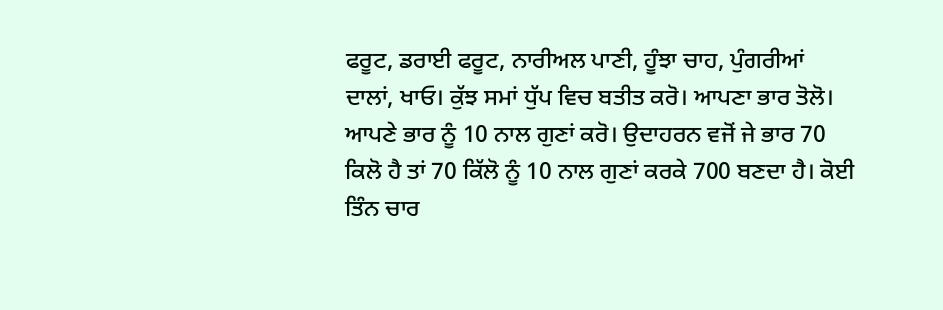ਫਰੂਟ, ਡਰਾਈ ਫਰੂਟ, ਨਾਰੀਅਲ ਪਾਣੀ, ਹੂੰਝਾ ਚਾਹ, ਪੁੰਗਰੀਆਂ ਦਾਲਾਂ, ਖਾਓ। ਕੁੱਝ ਸਮਾਂ ਧੁੱਪ ਵਿਚ ਬਤੀਤ ਕਰੋ। ਆਪਣਾ ਭਾਰ ਤੋਲੋ। ਆਪਣੇ ਭਾਰ ਨੂੰ 10 ਨਾਲ ਗੁਣਾਂ ਕਰੋ। ਉਦਾਹਰਨ ਵਜੋਂ ਜੇ ਭਾਰ 70 ਕਿਲੋ ਹੈ ਤਾਂ 70 ਕਿੱਲੋ ਨੂੰ 10 ਨਾਲ ਗੁਣਾਂ ਕਰਕੇ 700 ਬਣਦਾ ਹੈ। ਕੋਈ ਤਿੰਨ ਚਾਰ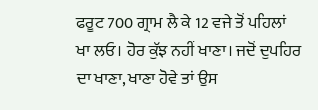ਫਰੂਟ 700 ਗ੍ਰਾਮ ਲੈ ਕੇ 12 ਵਜੇ ਤੋਂ ਪਹਿਲਾਂ ਖਾ ਲਓ। ਹੋਰ ਕੁੱਝ ਨਹੀਂ ਖਾਣਾ। ਜਦੋਂ ਦੁਪਹਿਰ ਦਾ ਖਾਣਾ, ਖਾਣਾ ਹੋਵੇ ਤਾਂ ਉਸ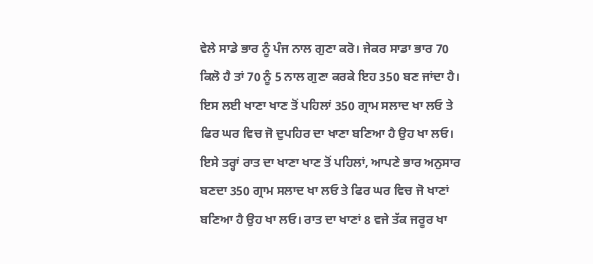ਵੇਲੇ ਸਾਡੇ ਭਾਰ ਨੂੰ ਪੰਜ ਨਾਲ ਗੁਣਾ ਕਰੋ। ਜੇਕਰ ਸਾਡਾ ਭਾਰ 70 ਕਿਲੋ ਹੈ ਤਾਂ 70 ਨੂੰ 5 ਨਾਲ ਗੁਣਾ ਕਰਕੇ ਇਹ 350 ਬਣ ਜਾਂਦਾ ਹੈ। ਇਸ ਲਈ ਖਾਣਾ ਖਾਣ ਤੋਂ ਪਹਿਲਾਂ 350 ਗ੍ਰਾਮ ਸਲਾਦ ਖਾ ਲਓ ਤੇ ਫਿਰ ਘਰ ਵਿਚ ਜੋ ਦੁਪਹਿਰ ਦਾ ਖਾਣਾ ਬਣਿਆ ਹੈ ਉਹ ਖਾ ਲਓ। ਇਸੇ ਤਰ੍ਹਾਂ ਰਾਤ ਦਾ ਖਾਣਾ ਖਾਣ ਤੋਂ ਪਹਿਲਾਂ, ਆਪਣੇ ਭਾਰ ਅਨੁਸਾਰ ਬਣਦਾ 350 ਗ੍ਰਾਮ ਸਲਾਦ ਖਾ ਲਓ ਤੇ ਫਿਰ ਘਰ ਵਿਚ ਜੋ ਖਾਣਾਂ ਬਣਿਆ ਹੈ ਉਹ ਖਾ ਲਓ। ਰਾਤ ਦਾ ਖਾਣਾਂ 8 ਵਜੇ ਤੱਕ ਜਰੂਰ ਖਾ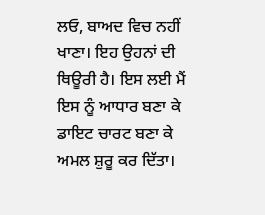ਲਓ, ਬਾਅਦ ਵਿਚ ਨਹੀਂ ਖਾਣਾ। ਇਹ ਉਹਨਾਂ ਦੀ ਥਿਊਰੀ ਹੈ। ਇਸ ਲਈ ਮੈਂ ਇਸ ਨੂੰ ਆਧਾਰ ਬਣਾ ਕੇ ਡਾਇਟ ਚਾਰਟ ਬਣਾ ਕੇ ਅਮਲ ਸ਼ੁਰੂ ਕਰ ਦਿੱਤਾ।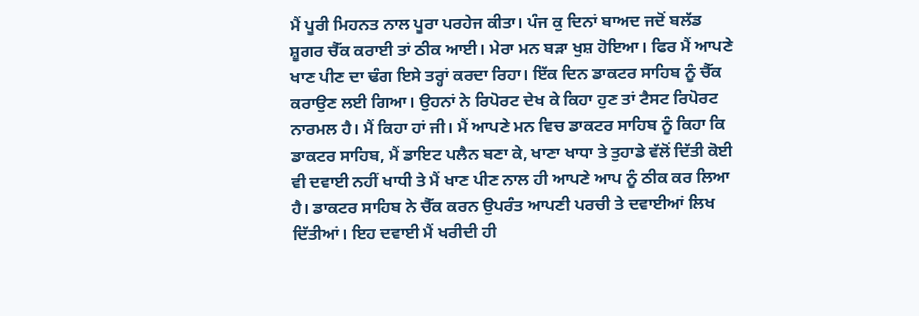ਮੈਂ ਪੂਰੀ ਮਿਹਨਤ ਨਾਲ ਪੂਰਾ ਪਰਹੇਜ ਕੀਤਾ। ਪੰਜ ਕੁ ਦਿਨਾਂ ਬਾਅਦ ਜਦੋਂ ਬਲੱਡ ਸ਼ੂਗਰ ਚੈੱਕ ਕਰਾਈ ਤਾਂ ਠੀਕ ਆਈ। ਮੇਰਾ ਮਨ ਬੜਾ ਖੁਸ਼ ਹੋਇਆ। ਫਿਰ ਮੈਂ ਆਪਣੇ ਖਾਣ ਪੀਣ ਦਾ ਢੰਗ ਇਸੇ ਤਰ੍ਹਾਂ ਕਰਦਾ ਰਿਹਾ। ਇੱਕ ਦਿਨ ਡਾਕਟਰ ਸਾਹਿਬ ਨੂੰ ਚੈੱਕ ਕਰਾਉਣ ਲਈ ਗਿਆ। ਉਹਨਾਂ ਨੇ ਰਿਪੋਰਟ ਦੇਖ ਕੇ ਕਿਹਾ ਹੁਣ ਤਾਂ ਟੈਸਟ ਰਿਪੋਰਟ ਨਾਰਮਲ ਹੈ। ਮੈਂ ਕਿਹਾ ਹਾਂ ਜੀ। ਮੈਂ ਆਪਣੇ ਮਨ ਵਿਚ ਡਾਕਟਰ ਸਾਹਿਬ ਨੂੰ ਕਿਹਾ ਕਿ ਡਾਕਟਰ ਸਾਹਿਬ, ਮੈਂ ਡਾਇਟ ਪਲੈਨ ਬਣਾ ਕੇ, ਖਾਣਾ ਖਾਧਾ ਤੇ ਤੁਹਾਡੇ ਵੱਲੋਂ ਦਿੱਤੀ ਕੋਈ ਵੀ ਦਵਾਈ ਨਹੀਂ ਖਾਧੀ ਤੇ ਮੈਂ ਖਾਣ ਪੀਣ ਨਾਲ ਹੀ ਆਪਣੇ ਆਪ ਨੂੰ ਠੀਕ ਕਰ ਲਿਆ ਹੈ। ਡਾਕਟਰ ਸਾਹਿਬ ਨੇ ਚੈੱਕ ਕਰਨ ਉਪਰੰਤ ਆਪਣੀ ਪਰਚੀ ਤੇ ਦਵਾਈਆਂ ਲਿਖ ਦਿੱਤੀਆਂ। ਇਹ ਦਵਾਈ ਮੈਂ ਖਰੀਦੀ ਹੀ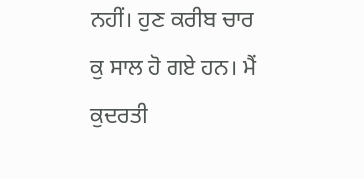ਨਹੀਂ। ਹੁਣ ਕਰੀਬ ਚਾਰ ਕੁ ਸਾਲ ਹੋ ਗਏ ਹਨ। ਮੈਂ ਕੁਦਰਤੀ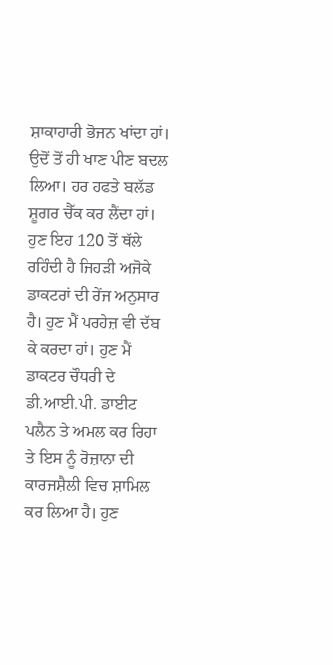ਸ਼ਾਕਾਹਾਰੀ ਭੋਜਨ ਖਾਂਦਾ ਹਾਂ। ਉਦੋਂ ਤੋਂ ਹੀ ਖਾਣ ਪੀਣ ਬਦਲ ਲਿਆ। ਹਰ ਹਫਤੇ ਬਲੱਡ ਸ਼ੂਗਰ ਚੈੱਕ ਕਰ ਲੈਂਦਾ ਹਾਂ। ਹੁਣ ਇਹ 120 ਤੋਂ ਥੱਲੇ ਰਹਿੰਦੀ ਹੈ ਜਿਹੜੀ ਅਜੋਕੇ ਡਾਕਟਰਾਂ ਦੀ ਰੇਂਜ ਅਨੁਸਾਰ ਹੈ। ਹੁਣ ਮੈਂ ਪਰਹੇਜ਼ ਵੀ ਦੱਬ ਕੇ ਕਰਦਾ ਹਾਂ। ਹੁਣ ਮੈਂ ਡਾਕਟਰ ਚੌਧਰੀ ਦੇ ਡੀ.ਆਈ.ਪੀ. ਡਾਈਟ ਪਲੈਨ ਤੇ ਅਮਲ ਕਰ ਰਿਹਾ ਤੇ ਇਸ ਨੂੰ ਰੋਜ਼ਾਨਾ ਦੀ ਕਾਰਜਸ਼ੈਲੀ ਵਿਚ ਸ਼ਾਮਿਲ ਕਰ ਲਿਆ ਹੈ। ਹੁਣ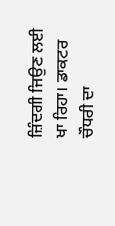ਜ਼ਿੰਦਗੀ ਜਿਉਣ ਲਈ ਖਾ ਰਿਹਾ। ਡਾਕਟਰ ਚੌਧਰੀ ਦਾ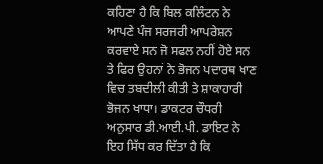ਕਹਿਣਾ ਹੈ ਕਿ ਬਿਲ ਕਲਿੰਟਨ ਨੇ ਆਪਣੇ ਪੰਜ ਸਰਜਰੀ ਆਪਰੇਸ਼ਨ ਕਰਵਾਏ ਸਨ ਜੋ ਸਫਲ ਨਹੀਂ ਹੋਏ ਸਨ ਤੇ ਫਿਰ ਉਹਨਾਂ ਨੇ ਭੋਜਨ ਪਦਾਰਥ ਖਾਣ ਵਿਚ ਤਬਦੀਲੀ ਕੀਤੀ ਤੇ ਸ਼ਾਕਾਹਾਰੀ ਭੋਜਨ ਖਾਧਾ। ਡਾਕਟਰ ਚੌਧਰੀ ਅਨੁਸਾਰ ਡੀ.ਆਈ.ਪੀ. ਡਾਇਟ ਨੇ ਇਹ ਸਿੱਧ ਕਰ ਦਿੱਤਾ ਹੈ ਕਿ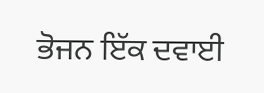ਭੋਜਨ ਇੱਕ ਦਵਾਈ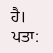ਹੈ।
ਪਤਾ: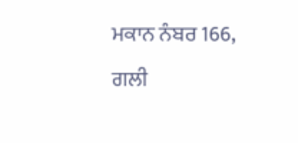ਮਕਾਨ ਨੰਬਰ 166, ਗਲੀ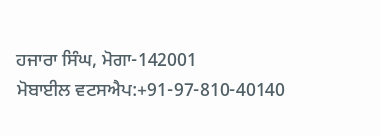ਹਜਾਰਾ ਸਿੰਘ, ਮੋਗਾ-142001
ਮੋਬਾਈਲ ਵਟਸਐਪ:+91-97-810-40140